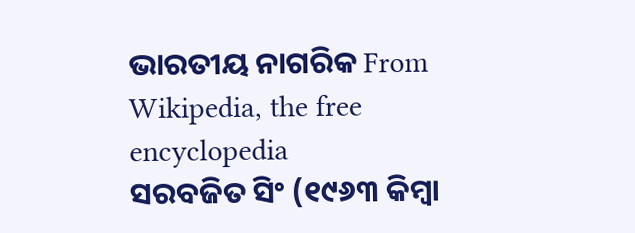ଭାରତୀୟ ନାଗରିକ From Wikipedia, the free encyclopedia
ସରବଜିତ ସିଂ (୧୯୬୩ କିମ୍ବା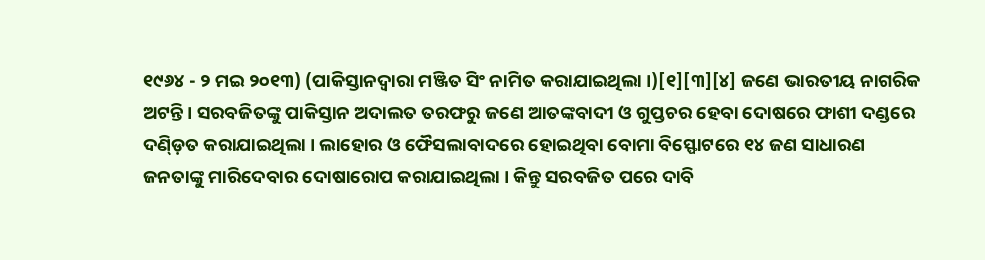୧୯୬୪ - ୨ ମଇ ୨୦୧୩) (ପାକିସ୍ତାନଦ୍ୱାରା ମଞ୍ଜିତ ସିଂ ନାମିତ କରାଯାଇଥିଲା ।)[୧][୩][୪] ଜଣେ ଭାରତୀୟ ନାଗରିକ ଅଟନ୍ତି । ସରବଜିତଙ୍କୁ ପାକିସ୍ତାନ ଅଦାଲତ ତରଫରୁ ଜଣେ ଆତଙ୍କବାଦୀ ଓ ଗୁପ୍ତଚର ହେବା ଦୋଷରେ ଫାଶୀ ଦଣ୍ଡରେ ଦଣ୍ଡ଼ିତ କରାଯାଇଥିଲା । ଲାହୋର ଓ ଫୈସଲାବାଦରେ ହୋଇଥିବା ବୋମା ବିସ୍ଫୋଟରେ ୧୪ ଜଣ ସାଧାରଣ ଜନତାଙ୍କୁ ମାରିଦେବାର ଦୋଷାରୋପ କରାଯାଇଥିଲା । କିନ୍ତୁ ସରବଜିତ ପରେ ଦାବି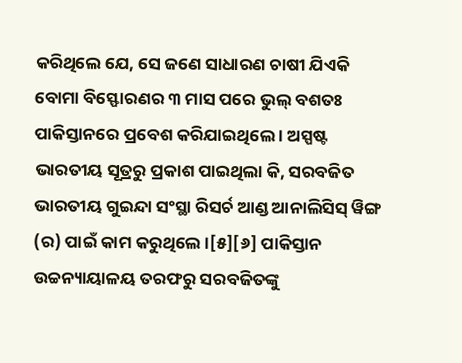କରିଥିଲେ ଯେ, ସେ ଜଣେ ସାଧାରଣ ଚାଷୀ ଯିଏକି ବୋମା ବିସ୍ଫୋରଣର ୩ ମାସ ପରେ ଭୁଲ୍ ବଶତଃ ପାକିସ୍ତାନରେ ପ୍ରବେଶ କରିଯାଇଥିଲେ । ଅସ୍ପଷ୍ଟ ଭାରତୀୟ ସୂତ୍ରରୁ ପ୍ରକାଶ ପାଇଥିଲା କି, ସରବଜିତ ଭାରତୀୟ ଗୁଇନ୍ଦା ସଂସ୍ଥା ରିସର୍ଚ ଆଣ୍ଡ ଆନାଲିସିସ୍ ୱିଙ୍ଗ (ର) ପାଇଁ କାମ କରୁଥିଲେ ।[୫][୬] ପାକିସ୍ତାନ ଉଚ୍ଚନ୍ୟାୟାଳୟ ତରଫରୁ ସରବଜିତଙ୍କୁ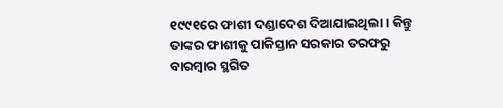୧୯୯୧ରେ ଫାଶୀ ଦଣ୍ଡାଦେଶ ଦିଆଯାଇଥିଲା । କିନ୍ତୁ ତାଙ୍କର ଫାଶୀକୁ ପାକିସ୍ତାନ ସରକାର ତରଫରୁ ବାରମ୍ବାର ସ୍ଥଗିତ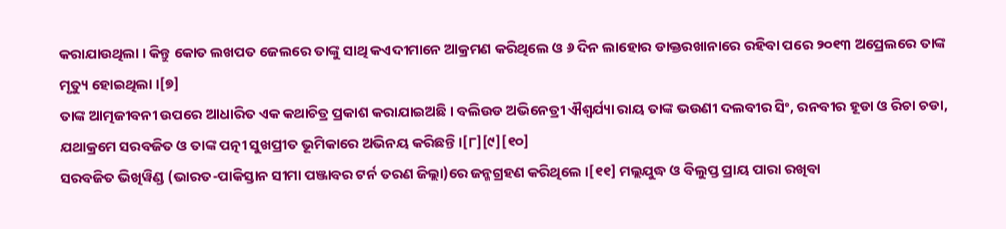କରାଯାଉଥିଲା । କିନ୍ତୁ କୋତ ଲଖପତ ଜେଲରେ ତାଙ୍କୁ ସାଥି କଏଦୀମାନେ ଆକ୍ରମଣ କରିଥିଲେ ଓ ୬ ଦିନ ଲାହୋର ଡାକ୍ତରଖାନାରେ ରହିବା ପରେ ୨୦୧୩ ଅପ୍ରେଲରେ ତାଙ୍କ ମୃତ୍ୟୁ ହୋଇଥିଲା ।[୭]
ତାଙ୍କ ଆତ୍ମଜୀବନୀ ଉପରେ ଆଧାରିତ ଏକ କଥାଚିତ୍ର ପ୍ରକାଶ କରାଯାଇଅଛି । ବଲିଉଡ ଅଭିନେତ୍ରୀ ଐଶ୍ୱର୍ଯ୍ୟା ରାୟ ତାଙ୍କ ଭଉଣୀ ଦଲବୀର ସିଂ, ରନବୀର ହୂଡା ଓ ରିଚା ଚଡା, ଯଥାକ୍ରମେ ସରବଜିତ ଓ ତାଙ୍କ ପତ୍ନୀ ସୁଖପ୍ରୀତ ଭୂମିକାରେ ଅଭିନୟ କରିଛନ୍ତି ।[୮][୯][୧୦]
ସରବଜିତ ଭିଖିୱିଣ୍ଡ (ଭାରତ-ପାକିସ୍ତାନ ସୀମା ପଞ୍ଜାବର ଟର୍ନ ତରଣ ଜିଲ୍ଲା)ରେ ଜନ୍ମଗ୍ରହଣ କରିଥିଲେ ।[୧୧] ମଲ୍ଲଯୁଦ୍ଧ ଓ ବିଲୁପ୍ତ ପ୍ରାୟ ପାରା ରଖିବା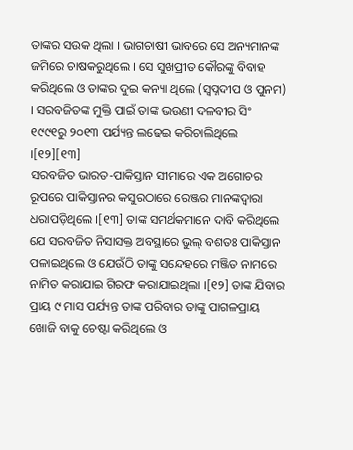ତାଙ୍କର ସଉକ ଥିଲା । ଭାଗଚାଷୀ ଭାବରେ ସେ ଅନ୍ୟମାନଙ୍କ ଜମିରେ ଚାଷକରୁଥିଲେ । ସେ ସୁଖପ୍ରୀତ କୌରଙ୍କୁ ବିବାହ କରିଥିଲେ ଓ ତାଙ୍କର ଦୁଇ କନ୍ୟା ଥିଲେ (ସ୍ୱପ୍ନଦୀପ ଓ ପୁନମ) । ସରବଜିତଙ୍କ ମୁକ୍ତି ପାଇଁ ତାଙ୍କ ଭଉଣୀ ଦଳବୀର ସିଂ ୧୯୯୧ରୁ ୨୦୧୩ ପର୍ଯ୍ୟନ୍ତ ଲଢେଇ କରିଚାଲିଥିଲେ ।[୧୨][୧୩]
ସରବଜିତ ଭାରତ-ପାକିସ୍ତାନ ସୀମାରେ ଏକ ଅଗୋଚର ରୂପରେ ପାକିସ୍ତାନର କସୁରଠାରେ ରେଞ୍ଜର ମାନଙ୍କଦ୍ୱାରା ଧରାପଡ଼ିଥିଲେ ।[୧୩] ତାଙ୍କ ସମର୍ଥକମାନେ ଦାବି କରିଥିଲେ ଯେ ସରବଜିତ ନିସାସକ୍ତ ଅବସ୍ଥାରେ ଭୁଲ୍ ବଶତଃ ପାକିସ୍ତାନ ପଳାଇଥିଲେ ଓ ଯେଉଁଠି ତାଙ୍କୁ ସନ୍ଦେହରେ ମଞ୍ଜିତ ନାମରେ ନାମିତ କରାଯାଇ ଗିରଫ କରାଯାଇଥିଲା ।[୧୨] ତାଙ୍କ ଯିବାର ପ୍ରାୟ ୯ ମାସ ପର୍ଯ୍ୟନ୍ତ ତାଙ୍କ ପରିବାର ତାଙ୍କୁ ପାଗଳପ୍ରାୟ ଖୋଜି ବାକୁ ଚେଷ୍ଟା କରିଥିଲେ ଓ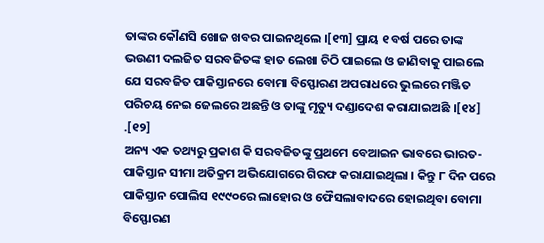ତାଙ୍କର କୌଣସି ଖୋଜ ଖବର ପାଇନଥିଲେ ।[୧୩] ପ୍ରାୟ ୧ ବର୍ଷ ପରେ ତାଙ୍କ ଭଉଣୀ ଦଲଜିତ ସରବଜିତଙ୍କ ହାତ ଲେଖା ଚିଠି ପାଇଲେ ଓ ଜାଣିବାକୁ ପାଇଲେ ଯେ ସରବଜିତ ପାକିସ୍ତାନରେ ବୋମା ବିସ୍ଫୋରଣ ଅପରାଧରେ ଭୁଲରେ ମଞ୍ଜିତ ପରିଚୟ ନେଇ ଜେଲରେ ଅଛନ୍ତି ଓ ତାଙ୍କୁ ମୃତ୍ୟୁ ଦଣ୍ଡାଦେଶ କରାଯାଇଅଛି ।[୧୪] .[୧୨]
ଅନ୍ୟ ଏକ ତଥ୍ୟରୁ ପ୍ରକାଶ କି ସରବଜିତଙ୍କୁ ପ୍ରଥମେ ବେଆଇନ ଭାବରେ ଭାରତ-ପାକିସ୍ତାନ ସୀମା ଅତିକ୍ରମ ଅଭିଯୋଗରେ ଗିରଫ କରାଯାଇଥିଲା । କିନ୍ତୁ ୮ ଦିନ ପରେ ପାକିସ୍ତାନ ପୋଲିସ ୧୯୯୦ରେ ଲାହୋର ଓ ଫୈସଲାବାଦରେ ହୋଇଥିବା ବୋମା ବିସ୍ଫୋରଣ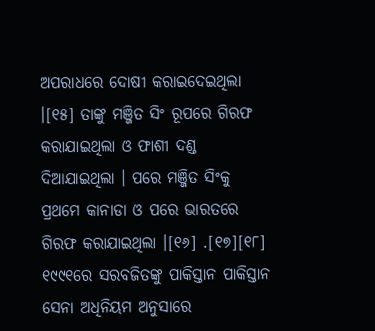ଅପରାଧରେ ଦୋଷୀ କରାଇଦେଇଥିଲା ।[୧୫] ତାଙ୍କୁ ମଞ୍ଜିତ ସିଂ ରୂପରେ ଗିରଫ କରାଯାଇଥିଲା ଓ ଫାଶୀ ଦଣ୍ଡ ଦିଆଯାଇଥିଲା । ପରେ ମଞ୍ଜିତ ସିଂକୁ ପ୍ରଥମେ କାନାଡା ଓ ପରେ ଭାରତରେ ଗିରଫ କରାଯାଇଥିଲା ।[୧୬] .[୧୭][୧୮]
୧୯୯୧ରେ ସରବଜିତଙ୍କୁ ପାକିସ୍ତାନ ପାକିସ୍ତାନ ସେନା ଅଧିନିୟମ ଅନୁସାରେ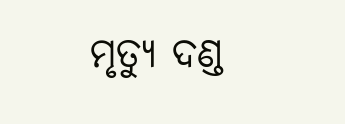ମୃତ୍ୟୁ ଦଣ୍ଡ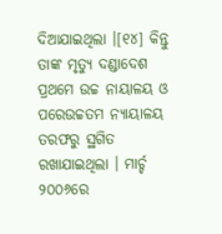ଦିଆଯାଇଥିଲା ।[୧୪] କିନ୍ତୁ ତାଙ୍କ ମୃତ୍ୟୁ ଦଣ୍ଡାଦେଶ ପ୍ରଥମେ ଉଚ୍ଚ ନାୟାଳୟ ଓ ପରେଉଚ୍ଚତମ ନ୍ୟାୟାଳୟ ତରଫରୁ ସ୍ଥଗିତ ରଖାଯାଇଥିଲା । ମାର୍ଚ୍ଚ ୨୦୦୬ରେ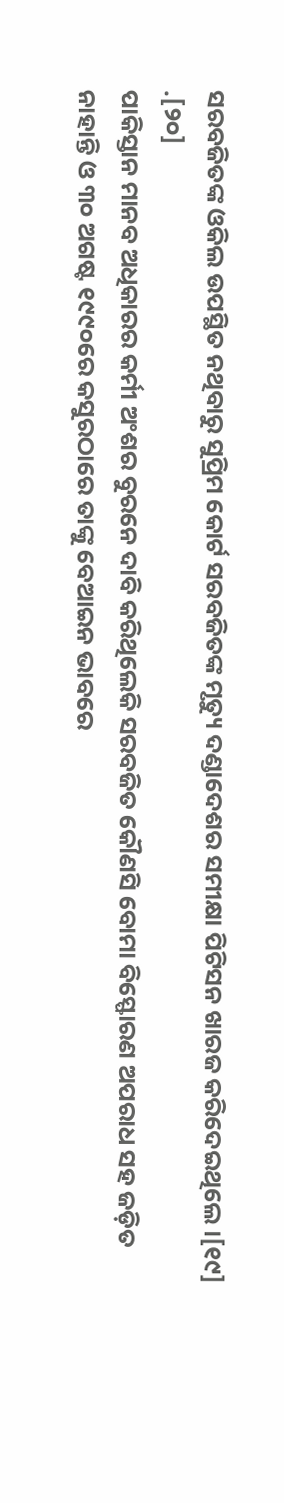ସରବଜିତଙ୍କ ଓକିଲ ଉପସ୍ଥିତ ନଥିବାରୁ ସୁପ୍ରିମ କୋର୍ଟ ସରବଜିତଙ୍କ ମୃତ୍ୟୁ ଦଣ୍ଡାଦେଶର ସମୀକ୍ଷା ପିଟିସନ ଖାରଜ କରିଦେଇଥିଲେ ।[୧୯] .[୨୦]
ପାକିସ୍ତାନ ମାନବ ଅଧିକାରର କର୍ମୀ ଅଂଶର ବୁରନେ ଦାବି କରିଥିଲେକି ସରବଜିତ କୌଣସି ବୋମା ବିସ୍ଫୋରଣ ଅପରାଧ ସହ ଜଡ଼ିତ ନାହାନ୍ତି ଓ ୩୦ ଅଗଷ୍ଟ ୧୯୯୦ରେ କସୁରଠାରେ ତାଙ୍କୁ ବେଆଇନ ଭାବରେ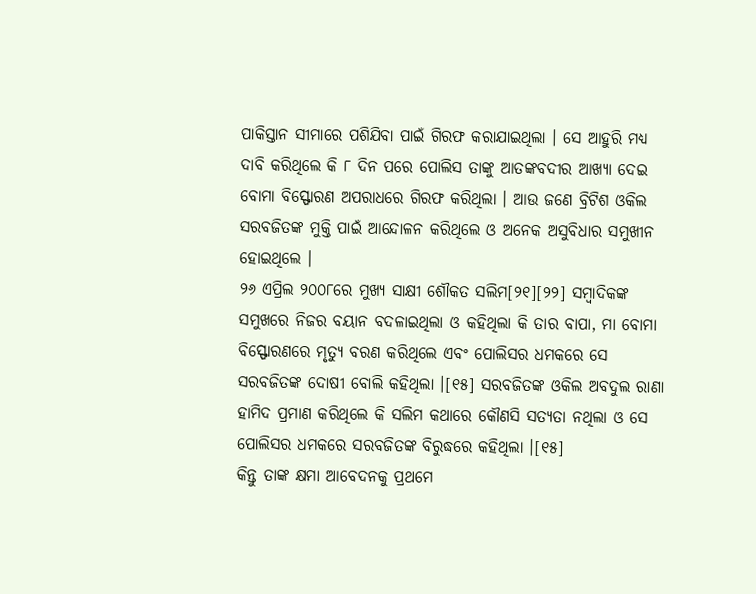ପାକିସ୍ତାନ ସୀମାରେ ପଶିଯିବା ପାଇଁ ଗିରଫ କରାଯାଇଥିଲା । ସେ ଆହୁରି ମଧ୍ୟ ଦାବି କରିଥିଲେ କି ୮ ଦିନ ପରେ ପୋଲିସ ତାଙ୍କୁ ଆତଙ୍କବଦୀର ଆଖ୍ୟା ଦେଇ ବୋମା ବିସ୍ଫୋରଣ ଅପରାଧରେ ଗିରଫ କରିଥିଲା । ଆଉ ଜଣେ ବ୍ରିଟିଶ ଓକିଲ ସରବଜିତଙ୍କ ମୁକ୍ତି ପାଇଁ ଆନ୍ଦୋଳନ କରିଥିଲେ ଓ ଅନେକ ଅସୁବିଧାର ସମୁଖୀନ ହୋଇଥିଲେ ।
୨୬ ଏପ୍ରିଲ ୨୦୦୮ରେ ମୁଖ୍ୟ ସାକ୍ଷୀ ଶୌକତ ସଲିମ[୨୧][୨୨] ସମ୍ବାଦିକଙ୍କ ସମୁଖରେ ନିଜର ବୟାନ ବଦଳାଇଥିଲା ଓ କହିଥିଲା କି ତାର ବାପା, ମା ବୋମା ବିସ୍ଫୋରଣରେ ମୃତ୍ୟୁ ବରଣ କରିଥିଲେ ଏବଂ ପୋଲିସର ଧମକରେ ସେ ସରବଜିତଙ୍କ ଦୋଷୀ ବୋଲି କହିଥିଲା ।[୧୫] ସରବଜିତଙ୍କ ଓକିଲ ଅବଦୁଲ ରାଣା ହାମିଦ ପ୍ରମାଣ କରିଥିଲେ କି ସଲିମ କଥାରେ କୌଣସି ସତ୍ୟତା ନଥିଲା ଓ ସେ ପୋଲିସର ଧମକରେ ସରବଜିତଙ୍କ ବିରୁଦ୍ଧରେ କହିଥିଲା ।[୧୫]
କିନ୍ତୁ ତାଙ୍କ କ୍ଷମା ଆବେଦନକୁ ପ୍ରଥମେ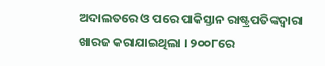ଅଦାଲତରେ ଓ ପରେ ପାକିସ୍ତାନ ରାଷ୍ଟ୍ରପତିଙ୍କଦ୍ୱାରା ଖାରଜ କରାଯାଇଥିଲା । ୨୦୦୮ରେ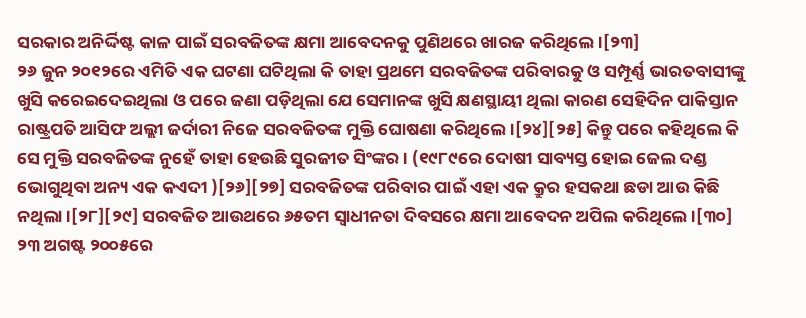ସରକାର ଅନିର୍ଦ୍ଦିଷ୍ଟ କାଳ ପାଇଁ ସରବଜିତଙ୍କ କ୍ଷମା ଆବେଦନକୁ ପୁଣିଥରେ ଖାରଜ କରିଥିଲେ ।[୨୩]
୨୬ ଜୁନ ୨୦୧୨ରେ ଏମିତି ଏକ ଘଟଣା ଘଟିଥିଲା କି ତାହା ପ୍ରଥମେ ସରବଜିତଙ୍କ ପରିବାରକୁ ଓ ସମ୍ପୂର୍ଣ୍ଣ ଭାରତବାସୀଙ୍କୁ ଖୁସି କରେଇଦେଇଥିଲା ଓ ପରେ ଜଣା ପଡ଼ିଥିଲା ଯେ ସେମାନଙ୍କ ଖୁସି କ୍ଷଣସ୍ଥାୟୀ ଥିଲା କାରଣ ସେହିଦିନ ପାକିସ୍ତାନ ରାଷ୍ଟ୍ରପତି ଆସିଫ ଅଲ୍ଲୀ ଜର୍ଦାରୀ ନିଜେ ସରବଜିତଙ୍କ ମୁକ୍ତି ଘୋଷଣା କରିଥିଲେ ।[୨୪][୨୫] କିନ୍ତୁ ପରେ କହିଥିଲେ କି ସେ ମୁକ୍ତି ସରବଜିତଙ୍କ ନୁହେଁ ତାହା ହେଉଛି ସୁରଜୀତ ସିଂଙ୍କର । (୧୯୮୯ରେ ଦୋଷୀ ସାବ୍ୟସ୍ତ ହୋଇ ଜେଲ ଦଣ୍ଡ ଭୋଗୁଥିବା ଅନ୍ୟ ଏକ କଏଦୀ )[୨୬][୨୭] ସରବଜିତଙ୍କ ପରିବାର ପାଇଁ ଏହା ଏକ କ୍ରୁର ହସକଥା ଛଡା ଆଉ କିଛି ନଥିଲା ।[୨୮][୨୯] ସରବଜିତ ଆଉଥରେ ୬୫ତମ ସ୍ୱାଧୀନତା ଦିବସରେ କ୍ଷମା ଆବେଦନ ଅପିଲ କରିଥିଲେ ।[୩୦]
୨୩ ଅଗଷ୍ଟ ୨୦୦୫ରେ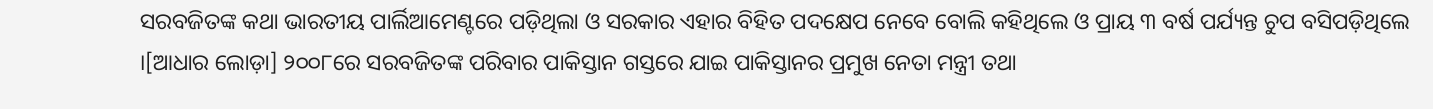ସରବଜିତଙ୍କ କଥା ଭାରତୀୟ ପାର୍ଲିଆମେଣ୍ଟରେ ପଡ଼ିଥିଲା ଓ ସରକାର ଏହାର ବିହିତ ପଦକ୍ଷେପ ନେବେ ବୋଲି କହିଥିଲେ ଓ ପ୍ରାୟ ୩ ବର୍ଷ ପର୍ଯ୍ୟନ୍ତ ଚୁପ ବସିପଡ଼ିଥିଲେ ।[ଆଧାର ଲୋଡ଼ା] ୨୦୦୮ରେ ସରବଜିତଙ୍କ ପରିବାର ପାକିସ୍ତାନ ଗସ୍ତରେ ଯାଇ ପାକିସ୍ତାନର ପ୍ରମୁଖ ନେତା ମନ୍ତ୍ରୀ ତଥା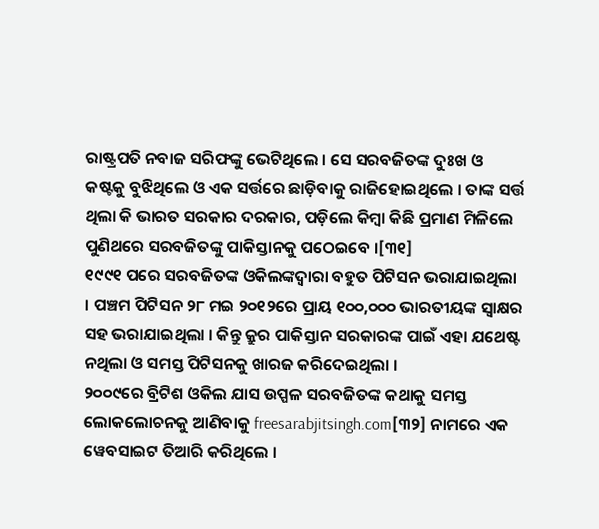ରାଷ୍ଟ୍ରପତି ନବାଜ ସରିଫଙ୍କୁ ଭେଟିଥିଲେ । ସେ ସରବଜିତଙ୍କ ଦୁଃଖ ଓ କଷ୍ଟକୁ ବୁଝିଥିଲେ ଓ ଏକ ସର୍ତ୍ତରେ ଛାଡ଼ିବାକୁ ରାଜିହୋଇଥିଲେ । ତାଙ୍କ ସର୍ତ୍ତ ଥିଲା କି ଭାରତ ସରକାର ଦରକାର, ପଡ଼ିଲେ କିମ୍ବା କିଛି ପ୍ରମାଣ ମିଳିଲେ ପୁଣିଥରେ ସରବଜିତଙ୍କୁ ପାକିସ୍ତାନକୁ ପଠେଇବେ ।[୩୧]
୧୯୯୧ ପରେ ସରବଜିତଙ୍କ ଓକିଲଙ୍କଦ୍ୱାରା ବହୁତ ପିଟିସନ ଭରାଯାଇଥିଲା । ପଞ୍ଚମ ପିଟିସନ ୨୮ ମଇ ୨୦୧୨ରେ ପ୍ରାୟ ୧୦୦,୦୦୦ ଭାରତୀୟଙ୍କ ସ୍ୱାକ୍ଷର ସହ ଭରାଯାଇଥିଲା । କିନ୍ତୁ କ୍ରୁର ପାକିସ୍ତାନ ସରକାରଙ୍କ ପାଇଁ ଏହା ଯଥେଷ୍ଟ ନଥିଲା ଓ ସମସ୍ତ ପିଟିସନକୁ ଖାରଜ କରିଦେଇଥିଲା ।
୨୦୦୯ରେ ବ୍ରିଟିଶ ଓକିଲ ଯାସ ଉପ୍ପଳ ସରବଜିତଙ୍କ କଥାକୁ ସମସ୍ତ ଲୋକଲୋଚନକୁ ଆଣିବାକୁ freesarabjitsingh.com[୩୨] ନାମରେ ଏକ ୱେବସାଇଟ ତିଆରି କରିଥିଲେ ।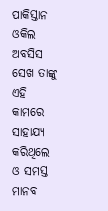ପାକିସ୍ତାନ ଓକିଲ ଅବସିସ ସେଖ ତାଙ୍କୁ ଏହି କାମରେ ସାହାଯ୍ୟ କରିଥିଲେ ଓ ସମସ୍ତ ମାନବ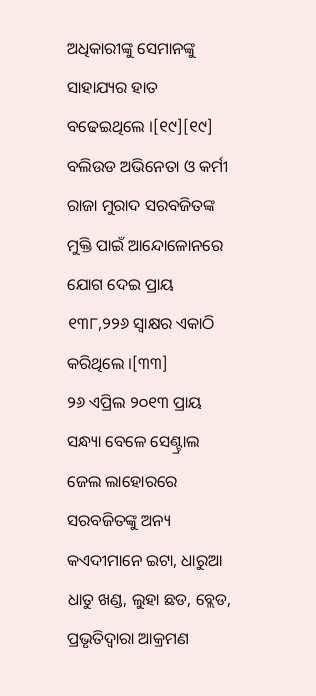ଅଧିକାରୀଙ୍କୁ ସେମାନଙ୍କୁ ସାହାଯ୍ୟର ହାତ ବଢେଇଥିଲେ ।[୧୯][୧୯]
ବଲିଉଡ ଅଭିନେତା ଓ କର୍ମୀ ରାଜା ମୁରାଦ ସରବଜିତଙ୍କ ମୁକ୍ତି ପାଇଁ ଆନ୍ଦୋଳୋନରେ ଯୋଗ ଦେଇ ପ୍ରାୟ ୧୩୮,୨୨୬ ସ୍ୱାକ୍ଷର ଏକାଠି କରିଥିଲେ ।[୩୩]
୨୬ ଏପ୍ରିଲ ୨୦୧୩ ପ୍ରାୟ ସନ୍ଧ୍ୟା ବେଳେ ସେଣ୍ଟ୍ରାଲ ଜେଲ ଲାହୋରରେ ସରବଜିତଙ୍କୁ ଅନ୍ୟ କଏଦୀମାନେ ଇଟା, ଧାରୁଆ ଧାତୁ ଖଣ୍ଡ, ଲୁହା ଛଡ, ବ୍ଲେଡ, ପ୍ରଭୃତିଦ୍ୱାରା ଆକ୍ରମଣ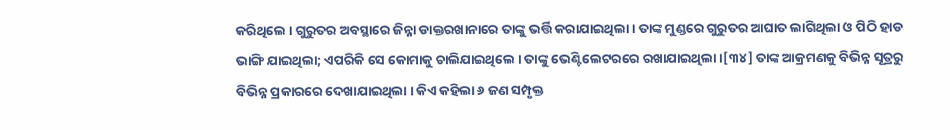କରିଥିଲେ । ଗୁରୁତର ଅବସ୍ଥାରେ ଜିନ୍ନା ଡାକ୍ତରଖାନାରେ ତାଙ୍କୁ ଭର୍ତ୍ତି କରାଯାଇଥିଲା । ତାଙ୍କ ମୁଣ୍ଡରେ ଗୁରୁତର ଆଘାତ ଲାଗିଥିଲା ଓ ପିଠି ହାଡ ଭାଙ୍ଗି ଯାଇଥିଲା; ଏପରିକି ସେ କୋମାକୁ ଚାଲିଯାଇଥିଲେ । ତାଙ୍କୁ ଭେଣ୍ଟିଲେଟରରେ ରଖାଯାଇଥିଲା ।[୩୪] ତାଙ୍କ ଆକ୍ରମଣକୁ ବିଭିନ୍ନ ସୂତ୍ରରୁ ବିଭିନ୍ନ ପ୍ରକାରରେ ଦେଖାଯାଇଥିଲା । କିଏ କହିଲା ୬ ଜଣ ସମ୍ପୃକ୍ତ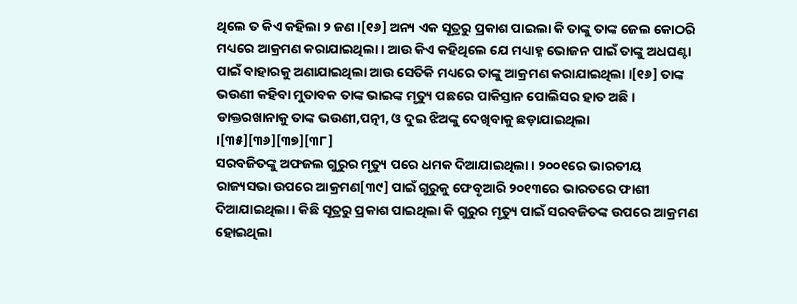ଥିଲେ ତ କିଏ କହିଲା ୨ ଜଣ ।[୧୬] ଅନ୍ୟ ଏକ ସୂତ୍ରରୁ ପ୍ରକାଶ ପାଇଲା କି ତାଙ୍କୁ ତାଙ୍କ ଜେଲ କୋଠରି ମଧ୍ୟରେ ଆକ୍ରମଣ କରାଯାଇଥିଲା । ଆଉ କିଏ କହିଥିଲେ ଯେ ମଧ୍ୟାହ୍ନ ଭୋଜନ ପାଇଁ ତାଙ୍କୁ ଅଧଘଣ୍ଟା ପାଇଁ ବାହାରକୁ ଅଣାଯାଇଥିଲା ଆଉ ସେତିକି ମଧ୍ୟରେ ତାଙ୍କୁ ଆକ୍ରମଣ କରାଯାଇଥିଲା ।[୧୬] ତାଙ୍କ ଭଉଣୀ କହିବା ମୁତାବକ ତାଙ୍କ ଭାଇଙ୍କ ମୃତ୍ୟୁ ପଛରେ ପାକିସ୍ତାନ ପୋଲିସର ହାତ ଅଛି । ଡାକ୍ତରଖାନାକୁ ତାଙ୍କ ଭଉଣୀ,ପତ୍ନୀ, ଓ ଦୁଇ ଝିଅଙ୍କୁ ଦେଖିବାକୁ ଛଡ଼ାଯାଇଥିଲା ।[୩୫][୩୬][୩୭][୩୮]
ସରବଜିତଙ୍କୁ ଅଫଜଲ ଗୁରୁର ମୃତ୍ୟୁ ପରେ ଧମକ ଦିଆଯାଇଥିଲା । ୨୦୦୧ରେ ଭାରତୀୟ ରାଜ୍ୟସଭା ଉପରେ ଆକ୍ରମଣ[୩୯] ପାଇଁ ଗୁରୁକୁ ଫେବୃଆରି ୨୦୧୩ରେ ଭାରତରେ ଫାଶୀ ଦିଆଯାଇଥିଲା । କିଛି ସୂତ୍ରରୁ ପ୍ରକାଶ ପାଇଥିଲା କି ଗୁରୁର ମୃତ୍ୟୁ ପାଇଁ ସରବଜିତଙ୍କ ଉପରେ ଆକ୍ରମଣ ହୋଇଥିଲା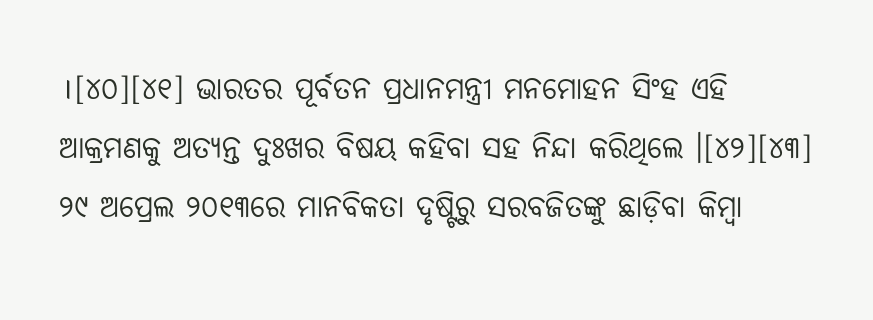।[୪୦][୪୧] ଭାରତର ପୂର୍ବତନ ପ୍ରଧାନମନ୍ତ୍ରୀ ମନମୋହନ ସିଂହ ଏହି ଆକ୍ରମଣକୁ ଅତ୍ୟନ୍ତ ଦୁଃଖର ବିଷୟ କହିବା ସହ ନିନ୍ଦା କରିଥିଲେ ।[୪୨][୪୩] ୨୯ ଅପ୍ରେଲ ୨୦୧୩ରେ ମାନବିକତା ଦୃଷ୍ଟିରୁ ସରବଜିତଙ୍କୁ ଛାଡ଼ିବା କିମ୍ବା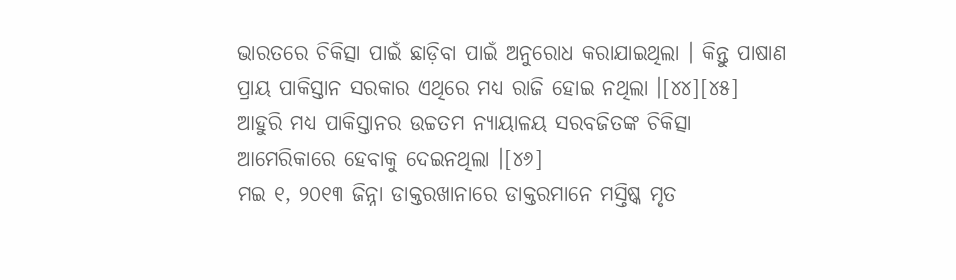ଭାରତରେ ଚିକିତ୍ସା ପାଇଁ ଛାଡ଼ିବା ପାଇଁ ଅନୁରୋଧ କରାଯାଇଥିଲା । କିନ୍ତୁ ପାଷାଣ ପ୍ରାୟ ପାକିସ୍ତାନ ସରକାର ଏଥିରେ ମଧ୍ୟ ରାଜି ହୋଇ ନଥିଲା ।[୪୪][୪୫] ଆହୁରି ମଧ୍ୟ ପାକିସ୍ତାନର ଉଚ୍ଚତମ ନ୍ୟାୟାଳୟ ସରବଜିତଙ୍କ ଚିକିତ୍ସା ଆମେରିକାରେ ହେବାକୁ ଦେଇନଥିଲା ।[୪୬]
ମଇ ୧, ୨୦୧୩ ଜିନ୍ନା ଡାକ୍ତରଖାନାରେ ଡାକ୍ତରମାନେ ମସ୍ତିଷ୍କ ମୃତ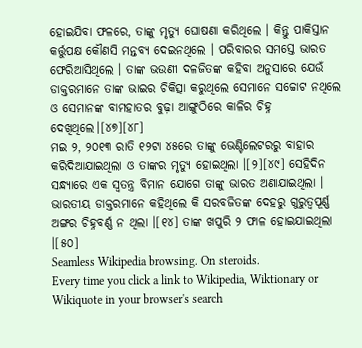ହୋଇଯିବା ଫଳରେ, ତାଙ୍କୁ ମୃତ୍ୟୁ ଘୋଷଣା କରିଥିଲେ । କିନ୍ତୁ ପାକିସ୍ତାନ କର୍ତ୍ତୁପକ୍ଷ କୌଣସି ମନ୍ତବ୍ୟ ଦେଇନଥିଲେ । ପରିବାରର ସମସ୍ତେ ଭାରତ ଫେରିଆସିଥିଲେ । ତାଙ୍କ ଭଉଣୀ ଦଳଜିତଙ୍କ କହିବା ଅନୁସାରେ ଯେଉଁ ଡାକ୍ତରମାନେ ତାଙ୍କ ଭାଇର ଚିକିତ୍ସା କରୁଥିଲେ ସେମାନେ ସଚ୍ଚୋଟ ନଥିଲେ ଓ ସେମାନଙ୍କ ବାମହାତର ବୁଢ଼ା ଆଙ୍ଗୁଠିରେ କାଳିର ଚିହ୍ନ ଦେଖିଥିଲେ।[୪୭][୪୮]
ମଇ ୨, ୨୦୧୩ ରାତି ୧୨ଟା ୪୫ରେ ତାଙ୍କୁ ଭେଣ୍ଟିଲେଟରରୁ ବାହାର କରିଦିଆଯାଇଥିଲା ଓ ତାଙ୍କର ମୃତ୍ୟୁ ହୋଇଥିଲା ।[୨][୪୯] ସେହିଦିନ ସନ୍ଧ୍ୟାରେ ଏକ ସ୍ୱତନ୍ତ୍ର ବିମାନ ଯୋଗେ ତାଙ୍କୁ ଭାରତ ଅଣାଯାଇଥିଲା । ଭାରତୀୟ ଡାକ୍ତରମାନେ କହିଥିଲେ କି ସରବଜିତଙ୍କ ଦେହରୁ ଗୁରୁତ୍ୱପୂର୍ଣ୍ଣ ଅଙ୍ଗର ଚିହ୍ନବର୍ଣ୍ଣ ନ ଥିଲା ।[୧୪] ତାଙ୍କ ଖପୁରି ୨ ଫାଳ ହୋଇଯାଇଥିଲା ।[୫୦]
Seamless Wikipedia browsing. On steroids.
Every time you click a link to Wikipedia, Wiktionary or Wikiquote in your browser's search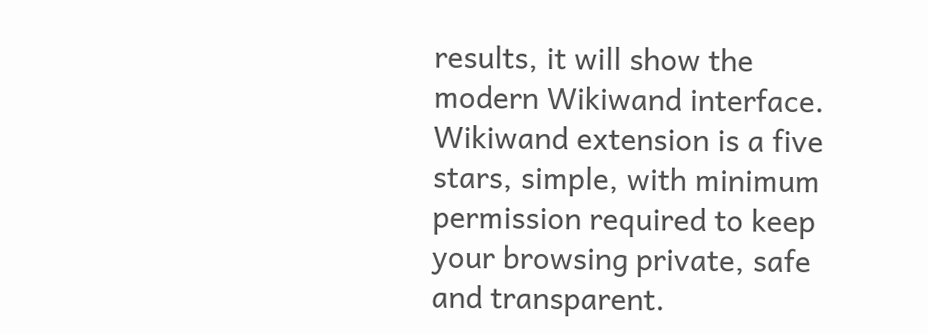results, it will show the modern Wikiwand interface.
Wikiwand extension is a five stars, simple, with minimum permission required to keep your browsing private, safe and transparent.